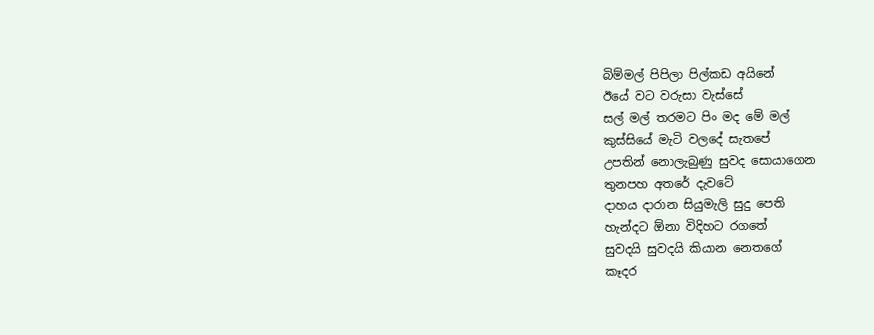බිම්මල් පිපිලා පිල්කඩ අයිනේ
ඊයේ වට වරුසා වැස්සේ
සල් මල් තරමට පිං මද මේ මල්
කුස්සියේ මැටි වලදේ සැතපේ
උපතින් නොලැබුණු සුවද සොයාගෙන
තුනපහ අතරේ දැවටේ
දාහය දාරාන සියුමැලි සුදු පෙති
හැන්දට ඕනා විදිහට රගතේ
සුවදයි සුවදයි කියාන නෙතගේ
කෑදර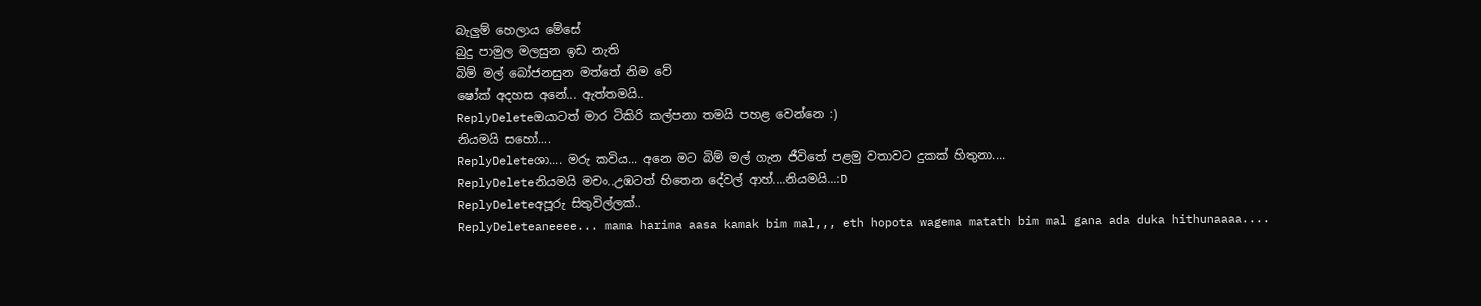බැලුම් හෙලාය මේසේ
බුදු පාමුල මලසුන ඉඩ නැති
බිම් මල් බෝජනසුන මත්තේ නිම වේ
ෂෝක් අදහස අනේ... ඇත්තමයි..
ReplyDeleteඔයාටත් මාර ටිකිරි කල්පනා තමයි පහළ වෙන්නෙ :)
නියමයි සහෝ....
ReplyDeleteශා.... මරු කවිය... අනෙ මට බිම් මල් ගැන ජීවිතේ පළමු වතාවට දුකක් හිතුනා....
ReplyDeleteනියමයි මචං..උඹටත් හිතෙන දේවල් ආහ්....නියමයි...:D
ReplyDeleteඅපූරු සිතුවිල්ලක්..
ReplyDeleteaneeee... mama harima aasa kamak bim mal,,, eth hopota wagema matath bim mal gana ada duka hithunaaaa....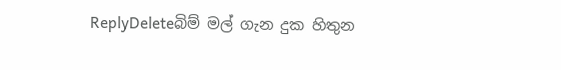ReplyDeleteබිම් මල් ගැන දුක හිතුන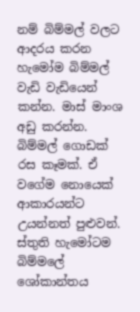නම් බිම්මල් වලට ආදරය කරන හැමෝම බිම්මල් වැඩි වැඩියෙන් කන්න. මාස් මාංශ අඩු කරන්න. බිම්මල් ගොඩක් රස කෑමක්. ඒ වගේම නොයෙක් ආකාරයන්ට උයන්නත් පුළුවන්. ස්තුති හැමෝටම බිම්මලේ ශෝකාන්තය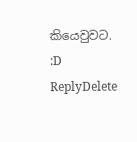කියෙවුවට. :D
ReplyDelete